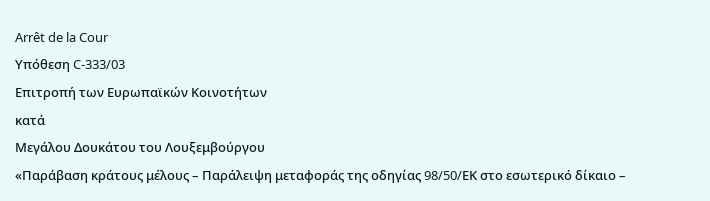Arrêt de la Cour
Υπόθεση C-333/03
Επιτροπή των Ευρωπαϊκών Κοινοτήτων
κατά
Μεγάλου Δουκάτου του Λουξεμβούργου
«Παράβαση κράτους μέλους – Παράλειψη μεταφοράς της οδηγίας 98/50/EΚ στο εσωτερικό δίκαιο –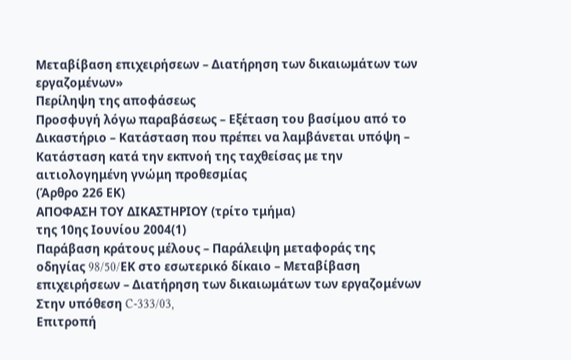Μεταβίβαση επιχειρήσεων – Διατήρηση των δικαιωμάτων των εργαζομένων»
Περίληψη της αποφάσεως
Προσφυγή λόγω παραβάσεως – Εξέταση του βασίμου από το Δικαστήριο – Κατάσταση που πρέπει να λαμβάνεται υπόψη – Κατάσταση κατά την εκπνοή της ταχθείσας με την αιτιολογημένη γνώμη προθεσμίας
(Άρθρο 226 EΚ)
ΑΠΟΦΑΣΗ ΤΟΥ ΔΙΚΑΣΤΗΡΙΟΥ (τρίτο τμήμα)
της 10ης Ιουνίου 2004(1)
Παράβαση κράτους μέλους – Παράλειψη μεταφοράς της οδηγίας 98/50/EΚ στο εσωτερικό δίκαιο – Μεταβίβαση επιχειρήσεων – Διατήρηση των δικαιωμάτων των εργαζομένων
Στην υπόθεση C-333/03,
Επιτροπή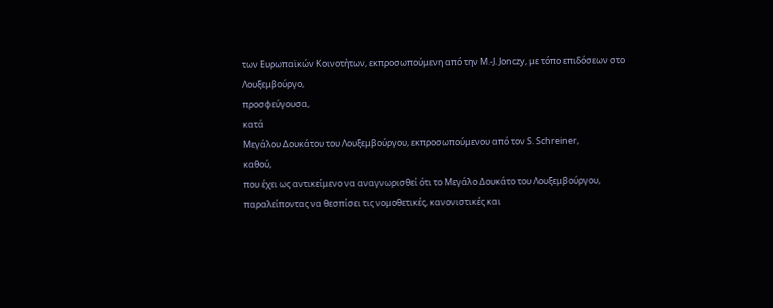των Ευρωπαϊκών Κοινοτήτων, εκπροσωπούμενη από την Μ.-J. Jonczy, με τόπο επιδόσεων στο Λουξεμβούργο,
προσφεύγουσα,
κατά
Μεγάλου Δουκάτου του Λουξεμβούργου, εκπροσωπούμενου από τον S. Schreiner,
καθού,
που έχει ως αντικείμενο να αναγνωρισθεί ότι το Μεγάλο Δουκάτο του Λουξεμβούργου, παραλείποντας να θεσπίσει τις νομοθετικές, κανονιστικές και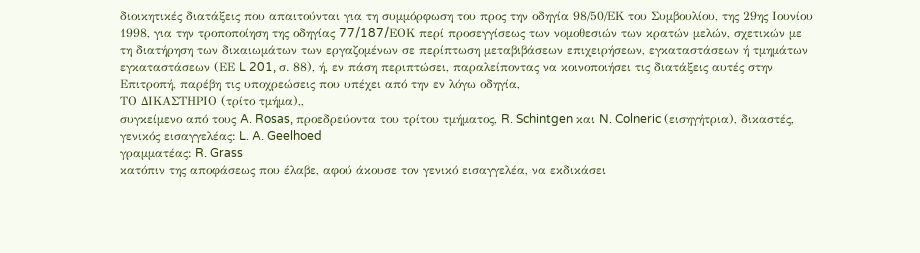διοικητικές διατάξεις που απαιτούνται για τη συμμόρφωση του προς την οδηγία 98/50/ΕΚ του Συμβουλίου, της 29ης Ιουνίου 1998, για την τροποποίηση της οδηγίας 77/187/EΟΚ περί προσεγγίσεως των νομοθεσιών των κρατών μελών, σχετικών με τη διατήρηση των δικαιωμάτων των εργαζομένων σε περίπτωση μεταβιβάσεων επιχειρήσεων, εγκαταστάσεων ή τμημάτων εγκαταστάσεων (ΕΕ L 201, σ. 88), ή, εν πάση περιπτώσει, παραλείποντας να κοινοποιήσει τις διατάξεις αυτές στην Επιτροπή, παρέβη τις υποχρεώσεις που υπέχει από την εν λόγω οδηγία,
ΤΟ ΔΙΚΑΣΤΗΡΙΟ (τρίτο τμήμα),,
συγκείμενο από τους A. Rosas, προεδρεύοντα του τρίτου τμήματος, R. Schintgen και N. Colneric (εισηγήτρια), δικαστές,
γενικός εισαγγελέας: L. A. Geelhoed
γραμματέας: R. Grass
κατόπιν της αποφάσεως που έλαβε, αφού άκουσε τον γενικό εισαγγελέα, να εκδικάσει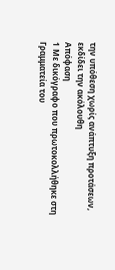την υπόθεση χωρίς ανάπτυξη προτάσεων,
εκδίδει την ακόλουθη
Απόφαση
1 Με δικόγραφο που πρωτοκολλήθηκε στη Γραμματεία του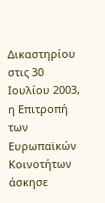Δικαστηρίου στις 30 Ιουλίου 2003, η Επιτροπή των Ευρωπαϊκών Κοινοτήτων άσκησε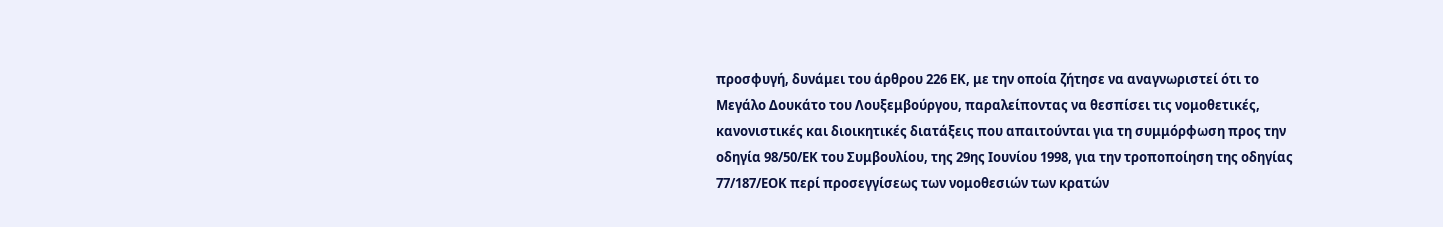προσφυγή, δυνάμει του άρθρου 226 ΕΚ, με την οποία ζήτησε να αναγνωριστεί ότι το Μεγάλο Δουκάτο του Λουξεμβούργου, παραλείποντας να θεσπίσει τις νομοθετικές, κανονιστικές και διοικητικές διατάξεις που απαιτούνται για τη συμμόρφωση προς την οδηγία 98/50/ΕΚ του Συμβουλίου, της 29ης Ιουνίου 1998, για την τροποποίηση της οδηγίας 77/187/ΕΟΚ περί προσεγγίσεως των νομοθεσιών των κρατών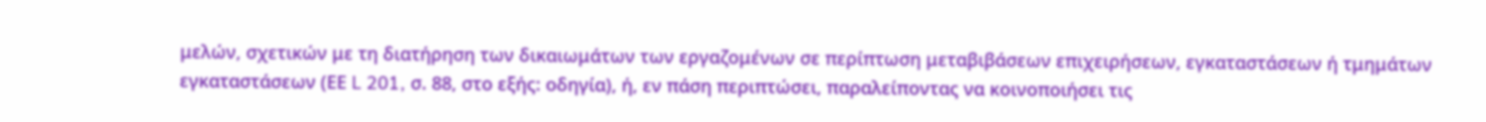μελών, σχετικών με τη διατήρηση των δικαιωμάτων των εργαζομένων σε περίπτωση μεταβιβάσεων επιχειρήσεων, εγκαταστάσεων ή τμημάτων εγκαταστάσεων (ΕΕ L 201, σ. 88, στο εξής: οδηγία), ή, εν πάση περιπτώσει, παραλείποντας να κοινοποιήσει τις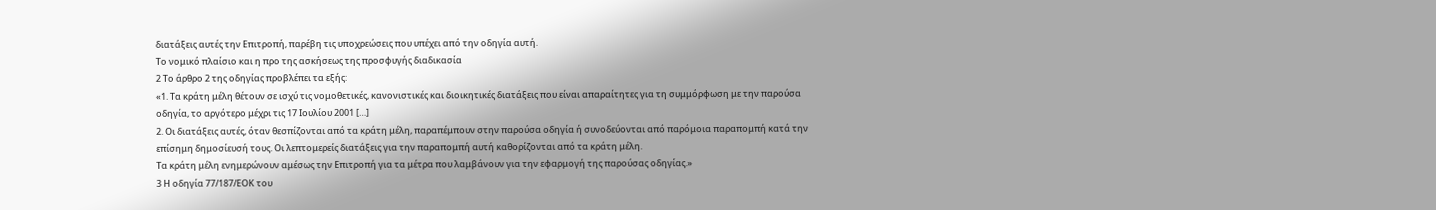διατάξεις αυτές την Επιτροπή, παρέβη τις υποχρεώσεις που υπέχει από την οδηγία αυτή.
Το νομικό πλαίσιο και η προ της ασκήσεως της προσφυγής διαδικασία
2 Το άρθρο 2 της οδηγίας προβλέπει τα εξής:
«1. Τα κράτη μέλη θέτουν σε ισχύ τις νομοθετικές, κανονιστικές και διοικητικές διατάξεις που είναι απαραίτητες για τη συμμόρφωση με την παρούσα οδηγία, το αργότερο μέχρι τις 17 Ιουλίου 2001 […]
2. Οι διατάξεις αυτές, όταν θεσπίζονται από τα κράτη μέλη, παραπέμπουν στην παρούσα οδηγία ή συνοδεύονται από παρόμοια παραπομπή κατά την επίσημη δημοσίευσή τους. Οι λεπτομερείς διατάξεις για την παραπομπή αυτή καθορίζονται από τα κράτη μέλη.
Τα κράτη μέλη ενημερώνουν αμέσως την Επιτροπή για τα μέτρα που λαμβάνουν για την εφαρμογή της παρούσας οδηγίας.»
3 Η οδηγία 77/187/ΕΟΚ του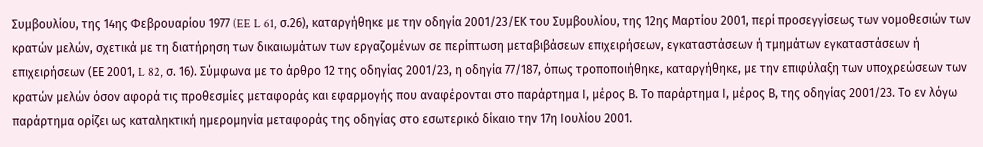Συμβουλίου, της 14ης Φεβρουαρίου 1977 (EE L 61, σ.26), καταργήθηκε με την οδηγία 2001/23/ΕΚ του Συμβουλίου, της 12ης Μαρτίου 2001, περί προσεγγίσεως των νομοθεσιών των κρατών μελών, σχετικά με τη διατήρηση των δικαιωμάτων των εργαζομένων σε περίπτωση μεταβιβάσεων επιχειρήσεων, εγκαταστάσεων ή τμημάτων εγκαταστάσεων ή επιχειρήσεων (ΕΕ 2001, L 82, σ. 16). Σύμφωνα με το άρθρο 12 της οδηγίας 2001/23, η οδηγία 77/187, όπως τροποποιήθηκε, καταργήθηκε, με την επιφύλαξη των υποχρεώσεων των κρατών μελών όσον αφορά τις προθεσμίες μεταφοράς και εφαρμογής που αναφέρονται στο παράρτημα Ι, μέρος Β. Το παράρτημα Ι, μέρος Β, της οδηγίας 2001/23. Το εν λόγω παράρτημα ορίζει ως καταληκτική ημερομηνία μεταφοράς της οδηγίας στο εσωτερικό δίκαιο την 17η Ιουλίου 2001.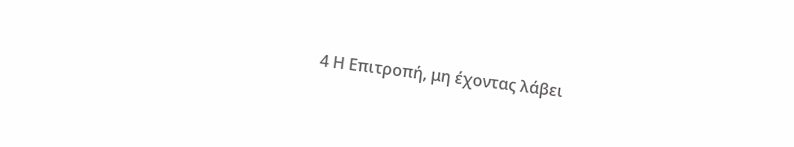4 Η Επιτροπή, μη έχοντας λάβει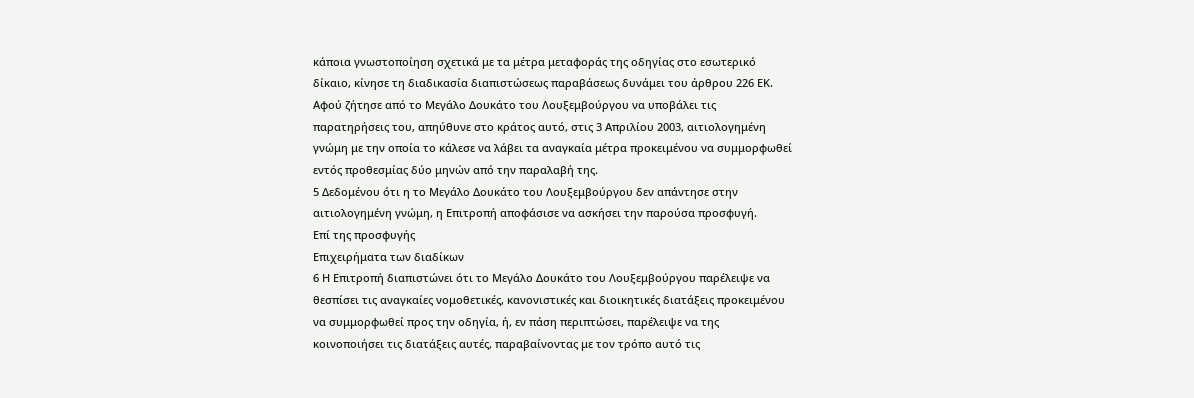κάποια γνωστοποίηση σχετικά με τα μέτρα μεταφοράς της οδηγίας στο εσωτερικό δίκαιο, κίνησε τη διαδικασία διαπιστώσεως παραβάσεως δυνάμει του άρθρου 226 ΕΚ. Αφού ζήτησε από το Μεγάλο Δουκάτο του Λουξεμβούργου να υποβάλει τις παρατηρήσεις του, απηύθυνε στο κράτος αυτό, στις 3 Απριλίου 2003, αιτιολογημένη γνώμη με την οποία το κάλεσε να λάβει τα αναγκαία μέτρα προκειμένου να συμμορφωθεί εντός προθεσμίας δύο μηνών από την παραλαβή της.
5 Δεδομένου ότι η το Μεγάλο Δουκάτο του Λουξεμβούργου δεν απάντησε στην αιτιολογημένη γνώμη, η Επιτροπή αποφάσισε να ασκήσει την παρούσα προσφυγή.
Επί της προσφυγής
Επιχειρήματα των διαδίκων
6 Η Επιτροπή διαπιστώνει ότι το Μεγάλο Δουκάτο του Λουξεμβούργου παρέλειψε να θεσπίσει τις αναγκαίες νομοθετικές, κανονιστικές και διοικητικές διατάξεις προκειμένου να συμμορφωθεί προς την οδηγία, ή, εν πάση περιπτώσει, παρέλειψε να της κοινοποιήσει τις διατάξεις αυτές, παραβαίνοντας με τον τρόπο αυτό τις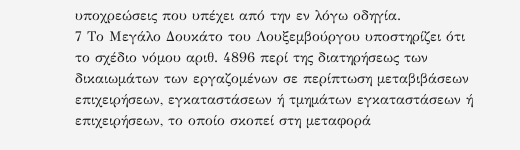υποχρεώσεις που υπέχει από την εν λόγω οδηγία.
7 Το Μεγάλο Δουκάτο του Λουξεμβούργου υποστηρίζει ότι το σχέδιο νόμου αριθ. 4896 περί της διατηρήσεως των δικαιωμάτων των εργαζομένων σε περίπτωση μεταβιβάσεων επιχειρήσεων, εγκαταστάσεων ή τμημάτων εγκαταστάσεων ή επιχειρήσεων, το οποίο σκοπεί στη μεταφορά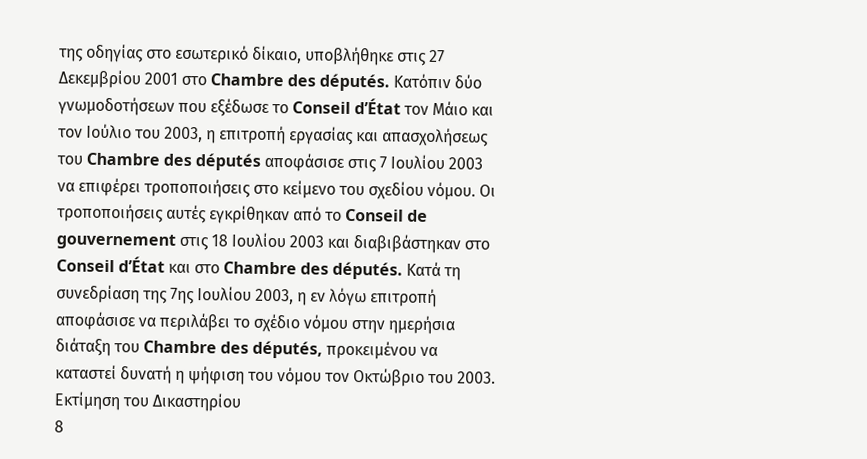της οδηγίας στο εσωτερικό δίκαιο, υποβλήθηκε στις 27 Δεκεμβρίου 2001 στο Chambre des députés. Κατόπιν δύο γνωμοδοτήσεων που εξέδωσε το Conseil d’État τον Μάιο και τον Ιούλιο του 2003, η επιτροπή εργασίας και απασχολήσεως του Chambre des députés αποφάσισε στις 7 Ιουλίου 2003 να επιφέρει τροποποιήσεις στο κείμενο του σχεδίου νόμου. Οι τροποποιήσεις αυτές εγκρίθηκαν από το Conseil de gouvernement στις 18 Ιουλίου 2003 και διαβιβάστηκαν στο Conseil d’État και στο Chambre des députés. Κατά τη συνεδρίαση της 7ης Ιουλίου 2003, η εν λόγω επιτροπή αποφάσισε να περιλάβει το σχέδιο νόμου στην ημερήσια διάταξη του Chambre des députés, προκειμένου να καταστεί δυνατή η ψήφιση του νόμου τον Οκτώβριο του 2003.
Εκτίμηση του Δικαστηρίου
8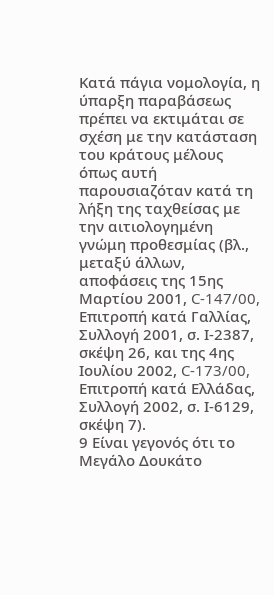Κατά πάγια νομολογία, η ύπαρξη παραβάσεως πρέπει να εκτιμάται σε σχέση με την κατάσταση του κράτους μέλους όπως αυτή παρουσιαζόταν κατά τη λήξη της ταχθείσας με την αιτιολογημένη γνώμη προθεσμίας (βλ., μεταξύ άλλων, αποφάσεις της 15ης Μαρτίου 2001, C-147/00, Επιτροπή κατά Γαλλίας, Συλλογή 2001, σ. Ι-2387, σκέψη 26, και της 4ης Ιουλίου 2002, C-173/00, Επιτροπή κατά Ελλάδας, Συλλογή 2002, σ. Ι-6129, σκέψη 7).
9 Είναι γεγονός ότι το Μεγάλο Δουκάτο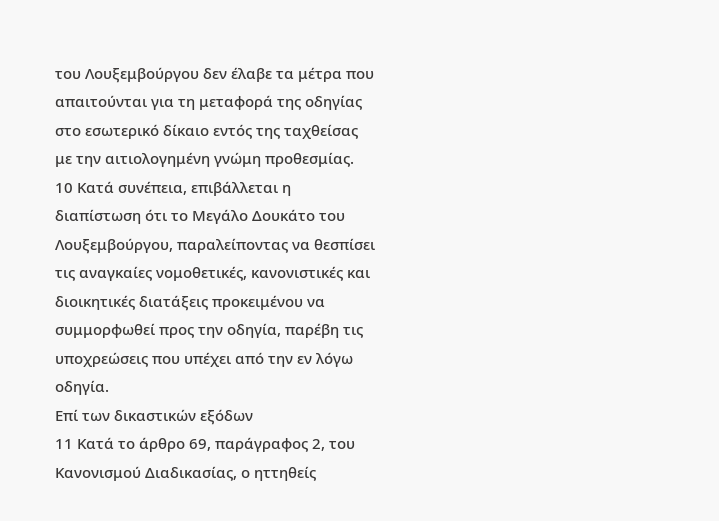του Λουξεμβούργου δεν έλαβε τα μέτρα που απαιτούνται για τη μεταφορά της οδηγίας στο εσωτερικό δίκαιο εντός της ταχθείσας με την αιτιολογημένη γνώμη προθεσμίας.
10 Κατά συνέπεια, επιβάλλεται η διαπίστωση ότι το Μεγάλο Δουκάτο του Λουξεμβούργου, παραλείποντας να θεσπίσει τις αναγκαίες νομοθετικές, κανονιστικές και διοικητικές διατάξεις προκειμένου να συμμορφωθεί προς την οδηγία, παρέβη τις υποχρεώσεις που υπέχει από την εν λόγω οδηγία.
Επί των δικαστικών εξόδων
11 Κατά το άρθρο 69, παράγραφος 2, του Κανονισμού Διαδικασίας, ο ηττηθείς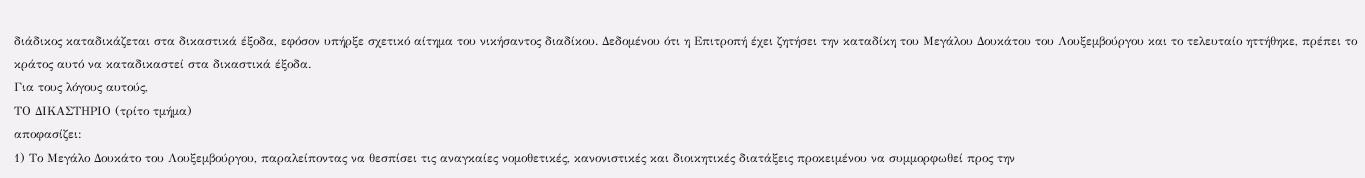διάδικος καταδικάζεται στα δικαστικά έξοδα, εφόσον υπήρξε σχετικό αίτημα του νικήσαντος διαδίκου. Δεδομένου ότι η Επιτροπή έχει ζητήσει την καταδίκη του Μεγάλου Δουκάτου του Λουξεμβούργου και το τελευταίο ηττήθηκε, πρέπει το κράτος αυτό να καταδικαστεί στα δικαστικά έξοδα.
Για τους λόγους αυτούς,
ΤΟ ΔΙΚΑΣΤΗΡΙΟ (τρίτο τμήμα)
αποφασίζει:
1) Το Μεγάλο Δουκάτο του Λουξεμβούργου, παραλείποντας να θεσπίσει τις αναγκαίες νομοθετικές, κανονιστικές και διοικητικές διατάξεις προκειμένου να συμμορφωθεί προς την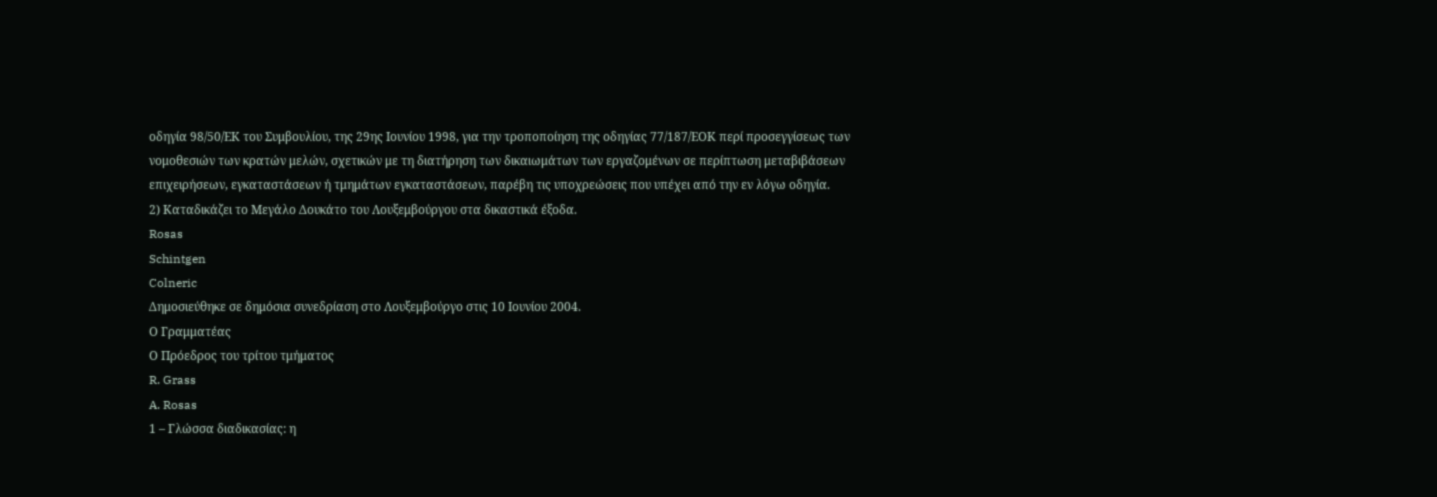οδηγία 98/50/ΕΚ του Συμβουλίου, της 29ης Ιουνίου 1998, για την τροποποίηση της οδηγίας 77/187/ΕΟΚ περί προσεγγίσεως των νομοθεσιών των κρατών μελών, σχετικών με τη διατήρηση των δικαιωμάτων των εργαζομένων σε περίπτωση μεταβιβάσεων επιχειρήσεων, εγκαταστάσεων ή τμημάτων εγκαταστάσεων, παρέβη τις υποχρεώσεις που υπέχει από την εν λόγω οδηγία.
2) Καταδικάζει το Μεγάλο Δουκάτο του Λουξεμβούργου στα δικαστικά έξοδα.
Rosas
Schintgen
Colneric
Δημοσιεύθηκε σε δημόσια συνεδρίαση στο Λουξεμβούργο στις 10 Ιουνίου 2004.
Ο Γραμματέας
Ο Πρόεδρος του τρίτου τμήματος
R. Grass
A. Rosas
1 – Γλώσσα διαδικασίας: η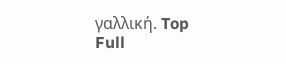γαλλική. Top
Full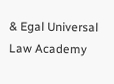& Egal Universal Law Academy